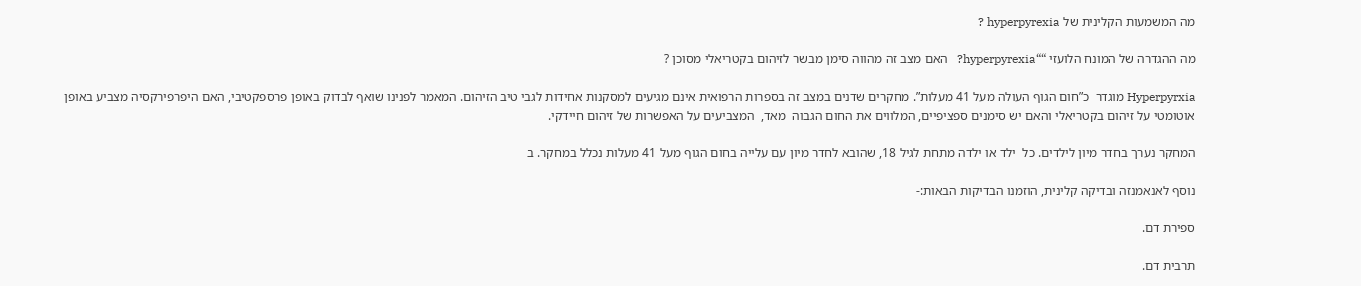מה המשמעות הקלינית של hyperpyrexia ?

מה ההגדרה של המונח הלועזי ““hyperpyrexia?   האם מצב זה מהווה סימן מבשר לזיהום בקטריאלי מסוכן ?

Hyperpyrxia מוגדר  כ”חום הגוף העולה מעל 41 מעלות”. מחקרים שדנים במצב זה בספרות הרפואית אינם מגיעים למסקנות אחידות לגבי טיב הזיהום. המאמר לפנינו שואף לבדוק באופן פרספקטיבי, האם היפרפירקסיה מצביע באופן אוטומטי על זיהום בקטריאלי והאם יש סימנים ספציפיים, המלווים את החום הגבוה  מאד,  המצביעים על האפשרות של זיהום חיידקי.

המחקר נערך בחדר מיון לילדים. כל  ילד או ילדה מתחת לגיל 18, שהובא לחדר מיון עם עלייה בחום הגוף מעל 41 מעלות נכלל במחקר. ב

נוסף לאנאמנזה ובדיקה קלינית, הוזמנו הבדיקות הבאות:-

ספירת דם.

תרבית דם.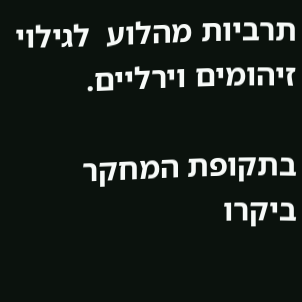תרביות מהלוע  לגילוי  זיהומים וירליים.

בתקופת המחקר ביקרו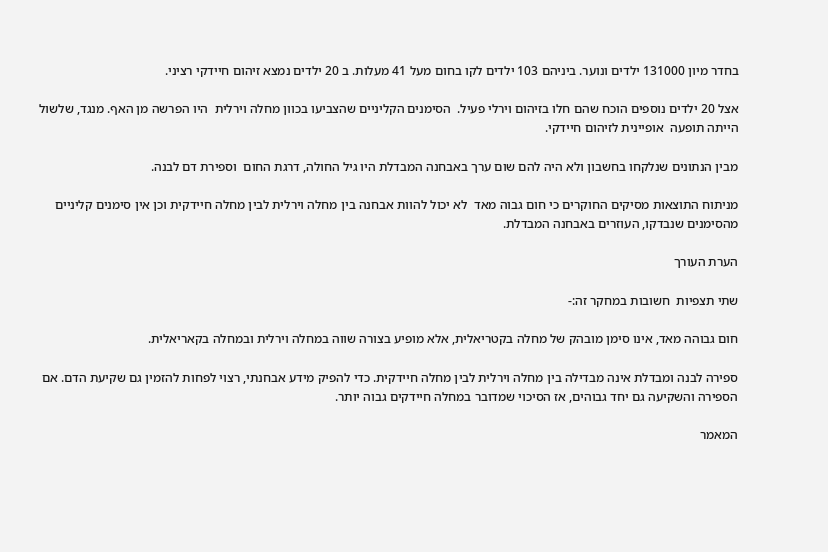בחדר מיון 131000 ילדים ונוער. ביניהם 103 ילדים לקו בחום מעל 41 מעלות. ב 20 ילדים נמצא זיהום חיידקי רציני.

אצל 20 ילדים נוספים הוכח שהם חלו בזיהום וירלי פעיל.  הסימנים הקליניים שהצביעו בכוון מחלה וירלית  היו הפרשה מן האף. מנגד, שלשול הייתה תופעה  אופיינית לזיהום חיידקי.

מבין הנתונים שנלקחו בחשבון ולא היה להם שום ערך באבחנה המבדלת היו גיל החולה, דרגת החום  וספירת דם לבנה.

מניתוח התוצאות מסיקים החוקרים כי חום גבוה מאד  לא יכול להוות אבחנה בין מחלה וירלית לבין מחלה חיידקית וכן אין סימנים קליניים מהסימנים שנבדקו, העוזרים באבחנה המבדלת.

הערת העורך

שתי תצפיות  חשובות במחקר זה:-

חום גבוהה מאד, אינו סימן מובהק של מחלה בקטריאלית, אלא מופיע בצורה שווה במחלה וירלית ובמחלה בקאריאלית.

ספירה לבנה ומבדלת אינה מבדילה בין מחלה וירלית לבין מחלה חיידקית. כדי להפיק מידע אבחנתי, רצוי לפחות להזמין גם שקיעת הדם. אם הספירה והשקיעה גם יחד גבוהים, אז הסיכוי שמדובר במחלה חיידקים גבוה יותר.

המאמר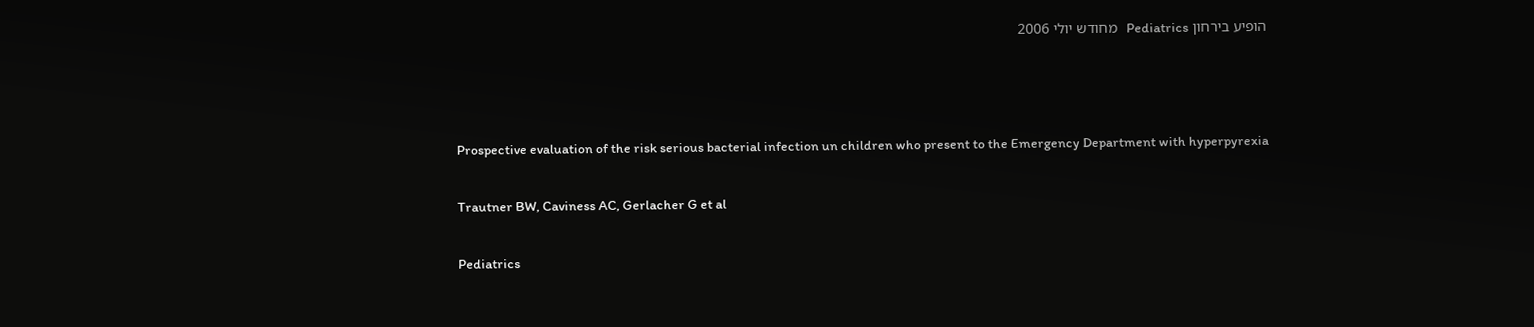הופיע בירחון Pediatrics   מחודש יולי 2006



Prospective evaluation of the risk serious bacterial infection un children who present to the Emergency Department with hyperpyrexia

Trautner BW, Caviness AC, Gerlacher G et al

Pediatrics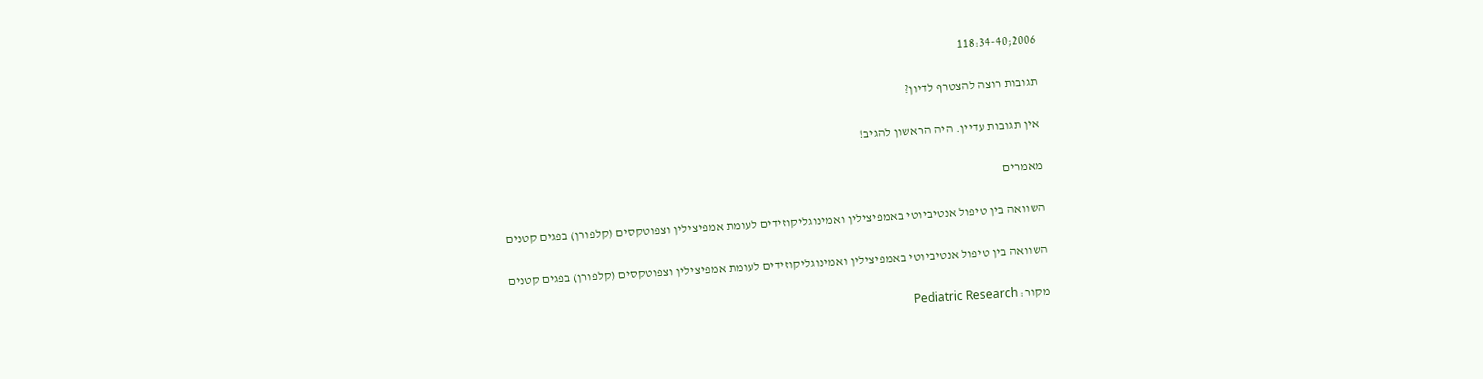2006;118:34-40

תגובות רוצה להצטרף לדיון?

אין תגובות עדיין. היה הראשון להגיב!

מאמרים

השוואה בין טיפול אנטיביוטי באמפיצילין ואמינוגליקוזידים לעומת אמפיצילין וצפוטקסים (קלפורן) בפגים קטנים

השוואה בין טיפול אנטיביוטי באמפיצילין ואמינוגליקוזידים לעומת אמפיצילין וצפוטקסים (קלפורן) בפגים קטנים

מקור: Pediatric Research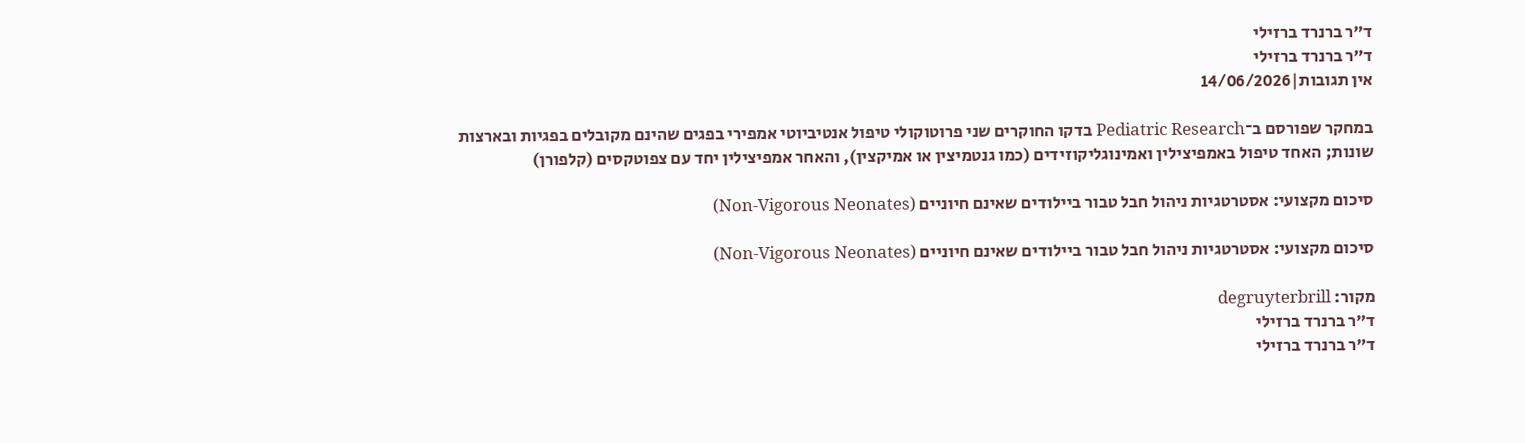ד"ר ברנרד ברזילי
ד"ר ברנרד ברזילי
אין תגובות|14/06/2026

במחקר שפורסם ב־Pediatric Research בדקו החוקרים שני פרוטוקולי טיפול אנטיביוטי אמפירי בפגים שהינם מקובלים בפגיות ובארצות שונות; האחד טיפול באמפיצילין ואמינוגליקוזידים (כמו גנטמיצין או אמיקצין), והאחר אמפיצילין יחד עם צפוטקסים (קלפורן)

סיכום מקצועי: אסטרטגיות ניהול חבל טבור ביילודים שאינם חיוניים (Non-Vigorous Neonates)

סיכום מקצועי: אסטרטגיות ניהול חבל טבור ביילודים שאינם חיוניים (Non-Vigorous Neonates)

מקור: degruyterbrill
ד"ר ברנרד ברזילי
ד"ר ברנרד ברזילי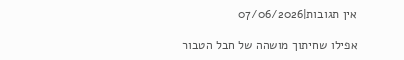אין תגובות|07/06/2026

אפילו שחיתוך מושהה של חבל הטבור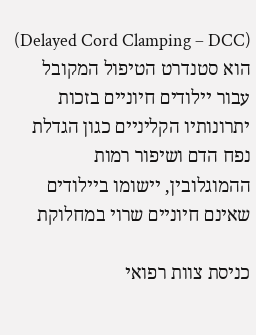(Delayed Cord Clamping – DCC) הוא סטנדרט הטיפול המקובל עבור יילודים חיוניים בזכות יתרונותיו הקליניים כגון הגדלת נפח הדם ושיפור רמות ההמוגלובין, יישומו ביילודים שאינם חיוניים שרוי במחלוקת

כניסת צוות רפואי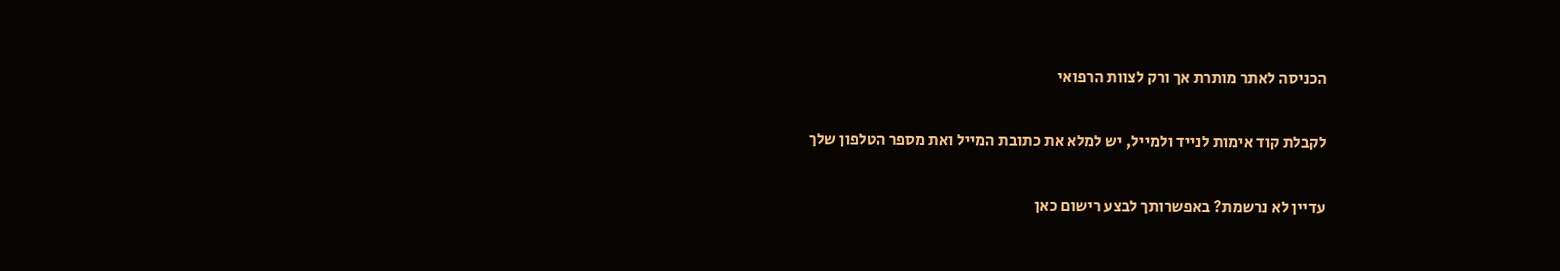הכניסה לאתר מותרת אך ורק לצוות הרפואי

לקבלת קוד אימות לנייד ולמייל, יש למלא את כתובת המייל ואת מספר הטלפון שלך

עדיין לא נרשמת? באפשרותך לבצע רישום כאן